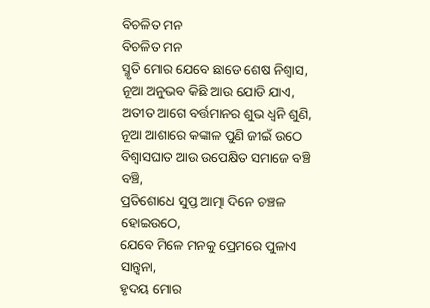ବିଚଳିତ ମନ
ବିଚଳିତ ମନ
ସ୍ମୃତି ମୋର ଯେବେ ଛାଡେ ଶେଷ ନିଶ୍ୱାସ,
ନୂଆ ଅନୁଭବ କିଛି ଆଉ ଯୋଡି ଯାଏ,
ଅତୀତ ଆଗେ ବର୍ତ୍ତମାନର ଶୁଭ ଧ୍ୱନି ଶୁଣି,
ନୂଆ ଆଶାରେ କଙ୍କାଳ ପୁଣି ଜୀଇଁ ଉଠେ
ବିଶ୍ୱାସଘାତ ଆଉ ଉପେକ୍ଷିତ ସମାଜେ ବଞ୍ଚି ବଞ୍ଚି,
ପ୍ରତିଶୋଧେ ସୁପ୍ତ ଆତ୍ମା ଦିନେ ଚଞ୍ଚଳ ହୋଇଉଠେ,
ଯେବେ ମିଳେ ମନକୁ ପ୍ରେମରେ ପୁଳାଏ ସାନ୍ତ୍ୱନା,
ହୃଦୟ ମୋର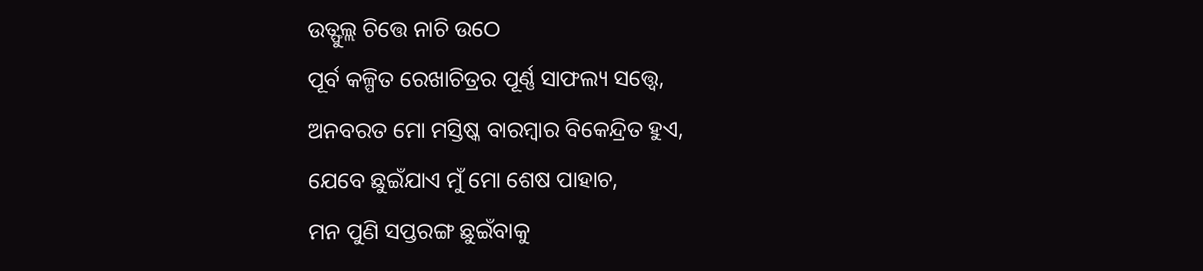ଉତ୍ଫୁଲ୍ଲ ଚିତ୍ତେ ନାଚି ଉଠେ
ପୂର୍ବ କଳ୍ପିତ ରେଖାଚିତ୍ରର ପୂର୍ଣ୍ଣ ସାଫଲ୍ୟ ସତ୍ତ୍ୱେ,
ଅନବରତ ମୋ ମସ୍ତିଷ୍କ ବାରମ୍ବାର ବିକେନ୍ଦ୍ରିତ ହୁଏ,
ଯେବେ ଛୁଇଁଯାଏ ମୁଁ ମୋ ଶେଷ ପାହାଚ,
ମନ ପୁଣି ସପ୍ତରଙ୍ଗ ଛୁଇଁବାକୁ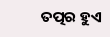ତତ୍ପର ହୁଏ